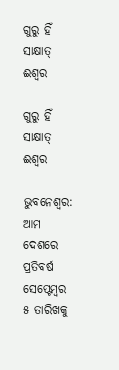ଗୁରୁ ହିଁ ସାକ୍ଷାତ୍‌ ଈଶ୍ବର

ଗୁରୁ ହିଁ ସାକ୍ଷାତ୍‌ ଈଶ୍ବର

ଭୁବନେଶ୍ୱର: ଆମ ଦେଶରେ ପ୍ରତିବର୍ଷ ସେପ୍ଟେମ୍ବର ୫ ତାରିଖକୁ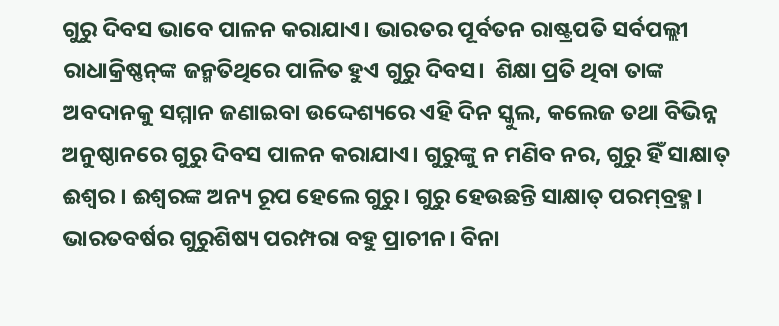ଗୁରୁ ଦିବସ ଭାବେ ପାଳନ କରାଯାଏ। ଭାରତର ପୂର୍ବତନ ରାଷ୍ଟ୍ରପତି ସର୍ବପଲ୍ଲୀ ରାଧାକ୍ରିଷ୍ଣନ୍‌ଙ୍କ ଜନ୍ମତିଥିରେ ପାଳିତ ହୁଏ ଗୁରୁ ଦିବସ।  ଶିକ୍ଷା ପ୍ରତି ଥିବା ତାଙ୍କ ଅବଦାନକୁ ସମ୍ମାନ ଜଣାଇବା ଉଦ୍ଦେଶ୍ୟରେ ଏହି ଦିନ ସ୍କୁଲ, କଲେଜ ତଥା ବିଭିନ୍ନ ଅନୁଷ୍ଠାନରେ ଗୁରୁ ଦିବସ ପାଳନ କରାଯାଏ। ଗୁରୁଙ୍କୁ ନ ମଣିବ ନର, ଗୁରୁ ହିଁ ସାକ୍ଷାତ୍‌ ଈଶ୍ବର । ଈଶ୍ବରଙ୍କ ଅନ୍ୟ ରୂପ ହେଲେ ଗୁରୁ। ଗୁରୁ ହେଉଛନ୍ତି ସାକ୍ଷାତ୍‌ ପରମ୍‌ବ୍ରହ୍ମ। ଭାରତବର୍ଷର ଗୁରୁଶିଷ୍ୟ ପରମ୍ପରା ବହୁ ପ୍ରାଚୀନ। ବିନା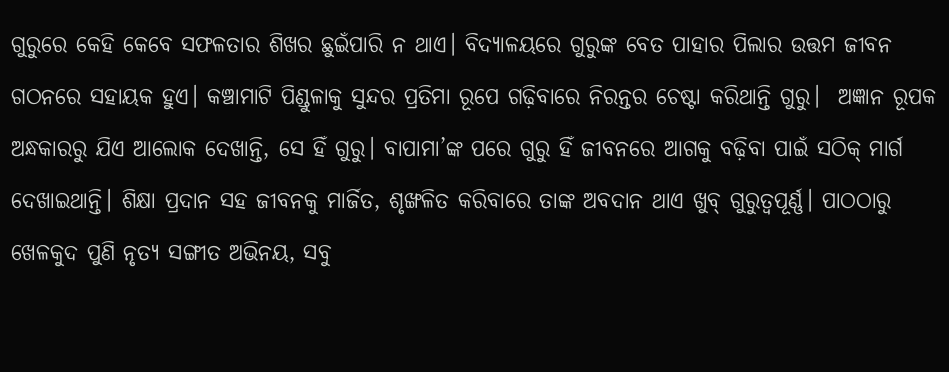ଗୁରୁରେ କେହି କେବେ ସଫଳତାର ଶିଖର ଛୁଇଁପାରି ନ ଥାଏ। ବିଦ୍ୟାଳୟରେ ଗୁରୁଙ୍କ ବେତ ପାହାର ପିଲାର ଉତ୍ତମ ଜୀବନ ଗଠନରେ ସହାୟକ ହୁଏ। କଞ୍ଚାମାଟି ପିଣ୍ଡୁଳାକୁ ସୁନ୍ଦର ପ୍ରତିମା ରୂପେ ଗଢ଼ିବାରେ ନିରନ୍ତର ଚେଷ୍ଟା କରିଥାନ୍ତି ଗୁରୁ।  ଅଜ୍ଞାନ ରୂପକ ଅନ୍ଧକାରରୁ ଯିଏ ଆଲୋକ ଦେଖାନ୍ତି, ସେ ହିଁ ଗୁରୁ। ବାପାମା’ଙ୍କ ପରେ ଗୁରୁ ହିଁ ଜୀବନରେ ଆଗକୁ ବଢ଼ିବା ପାଇଁ ସଠିକ୍ ମାର୍ଗ ଦେଖାଇଥାନ୍ତି। ଶିକ୍ଷା ପ୍ରଦାନ ସହ ଜୀବନକୁ ମାର୍ଜିତ, ଶୃଙ୍ଖଳିତ କରିବାରେ ତାଙ୍କ ଅବଦାନ ଥାଏ ଖୁବ୍ ଗୁରୁତ୍ବପୂର୍ଣ୍ଣ। ପାଠଠାରୁ ଖେଳକୁଦ ପୁଣି ନୃତ୍ୟ ସଙ୍ଗୀତ ଅଭିନୟ, ସବୁ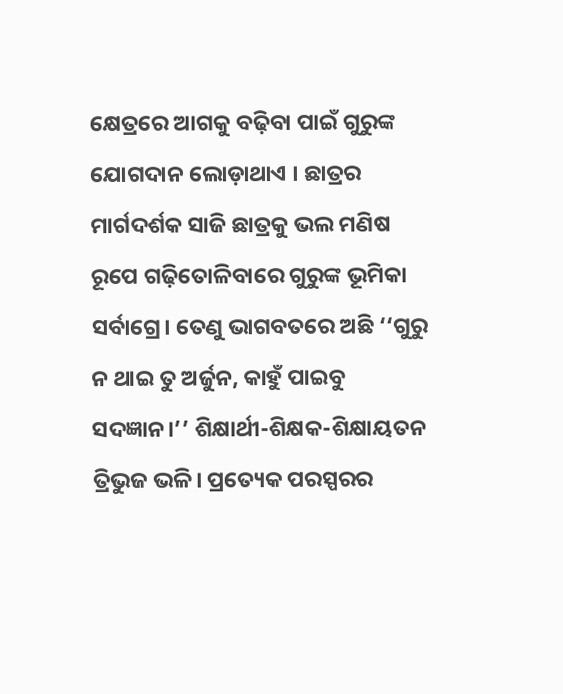କ୍ଷେତ୍ରରେ ଆଗକୁ ବଢ଼ିବା ପାଇଁ ଗୁରୁଙ୍କ ଯୋଗଦାନ ଲୋଡ଼ାଥାଏ । ଛାତ୍ରର ମାର୍ଗଦର୍ଶକ ସାଜି ଛାତ୍ରକୁ ଭଲ ମଣିଷ ରୂପେ ଗଢ଼ିତୋଳିବାରେ ଗୁରୁଙ୍କ ଭୂମିକା ସର୍ବାଗ୍ରେ। ତେଣୁ ଭାଗବତରେ ଅଛି ‘‘ଗୁରୁ ନ ଥାଇ ତୁ ଅର୍ଜୁନ, କାହୁଁ ପାଇବୁ ସଦଜ୍ଞାନ।’’ ଶିକ୍ଷାର୍ଥୀ-ଶିକ୍ଷକ-ଶିକ୍ଷାୟତନ ତ୍ରିଭୁଜ ଭଳି। ପ୍ରତ୍ୟେକ ପରସ୍ପରର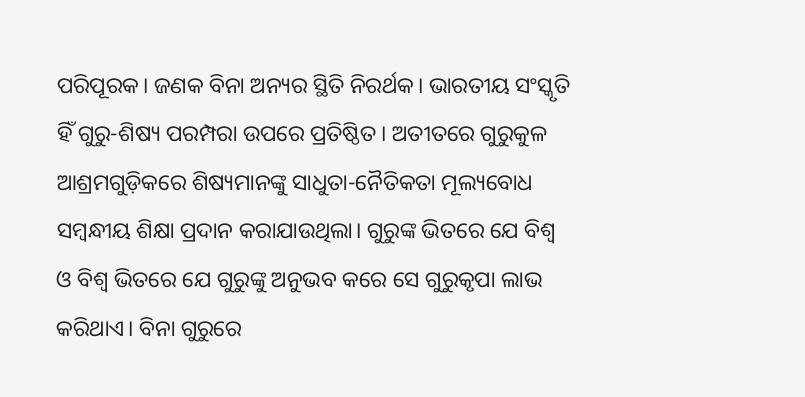ପରିପୂରକ। ଜଣକ ବିନା ଅନ୍ୟର ସ୍ଥିତି ନିରର୍ଥକ। ଭାରତୀୟ ସଂସ୍କୃତି ହିଁ ଗୁରୁ-ଶିଷ୍ୟ ପରମ୍ପରା ଉପରେ ପ୍ରତିଷ୍ଠିତ। ଅତୀତରେ ଗୁରୁକୁଳ ଆଶ୍ରମଗୁଡ଼ିକରେ ଶିଷ୍ୟମାନଙ୍କୁ ସାଧୁତା-ନୈତିକତା ମୂଲ୍ୟବୋଧ ସମ୍ବନ୍ଧୀୟ ଶିକ୍ଷା ପ୍ରଦାନ କରାଯାଉଥିଲା। ଗୁରୁଙ୍କ ଭିତରେ ଯେ ବିଶ୍ବ ଓ ବିଶ୍ବ ଭିତରେ ଯେ ଗୁରୁଙ୍କୁ ଅନୁଭବ କରେ ସେ ଗୁରୁକୃପା ଲାଭ କରିଥାଏ। ବିନା ଗୁରୁରେ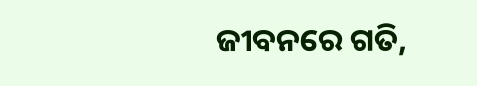ଜୀବନରେ ଗତି,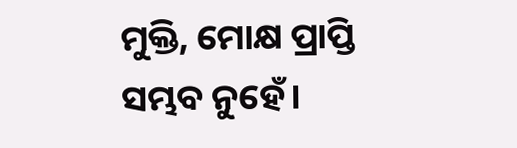ମୁକ୍ତି, ମୋକ୍ଷ ପ୍ରାପ୍ତି ସମ୍ଭବ ନୁହେଁ।